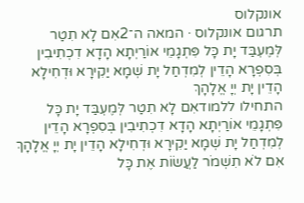אונקלוס
תרגום אונקלוס · המאה ה־2אִם לָא תִטַר לְּמֶעְבַּד יָת כָּל פִּתְגָמֵי אוֹרַיְתָא הָדָא דִכְתִיבִין בְּסִפְרָא הָדֵין לְמִדְחַל יָת שְׁמָא יַקִירָא וּדְחִילָא הָדֵין יָת יְיָ אֱלָהָךְ
התחילו ללמודאִם לָא תִטַר לְּמֶעְבַּד יָת כָּל פִּתְגָמֵי אוֹרַיְתָא הָדָא דִכְתִיבִין בְּסִפְרָא הָדֵין לְמִדְחַל יָת שְׁמָא יַקִירָא וּדְחִילָא הָדֵין יָת יְיָ אֱלָהָךְ
אִם לֹא תִשְׁמֹר לַעֲשׂוֹת אֶת כָּל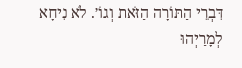דִּבְרֵי הַתּוֹרָה הַזֹּאת וְגוֹ׳. לֹא נִיחָא לְמָרַיְהוּ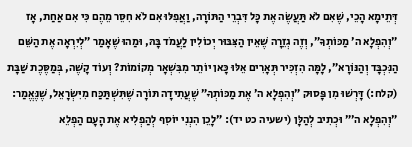דְּתֵימָא הָכֵי, שֶׁאִם לֹא תַּעֲשֶׂה אֶת כָּל דִּבְרֵי הַתּוֹרָה, וַאֲפִלּוּ אִם לֹא חִסֵּר מֵהֶם כִּי אִם אַחַת, אָז ״וְהִפְלָא ה׳ מַכּוֹתְךָ״, וְזֶה גְזֵרָה שֶׁאֵין הַצִּבּוּר יְכוֹלִין לַעֲמֹד בָּהּ, וּמַהוּ שֶׁאָמַר ״לְיִרְאָה אֶת הַשֵּׁם הַנִּכְבָּד וְהַנּוֹרָא״, לָמָּה הִזְכִּיר תְּאָרִים אֵלּוּ כָּאן יוֹתֵר מִבִּשְׁאָר מְקוֹמוֹת? וְעוֹד קָשֶׁה, בְּמַסֶּכֶת שַׁבָּת (קלח:) דָּרְשׁוּ מִן פָּסוּק ״וְהִפְלָא ה׳ אֶת מַכּוֹתְךָ״ שֶׁעֲתִידָה תּוֹרָה שֶׁתִּשְׁתַּכַּח מִיִּשְׂרָאֵל, שֶׁנֶּאֱמַר: ״וְהִפְלָא ה׳״ וּכְתִיב לְהַלָּן (ישעיה כט יד): ״לָכֵן הִנְנִי יוֹסִף לְהַפְלִיא אֶת הָעָם הַפְלֵא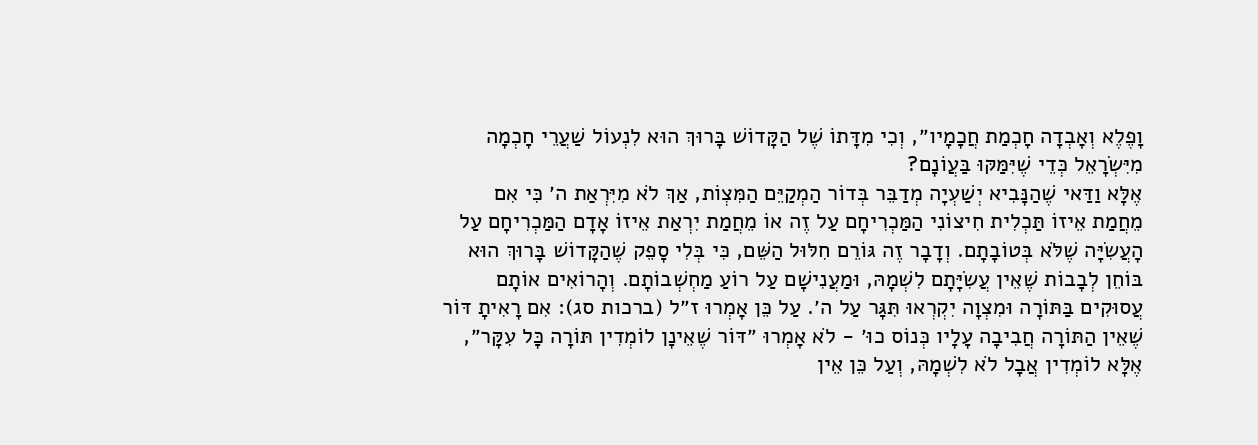וָפֶלֶא וְאָבְדָה חָכְמַת חֲכָמָיו״, וְכִי מִדָּתוֹ שֶׁל הַקָּדוֹשׁ בָּרוּךְ הוּא לִנְעוֹל שַׁעֲרֵי חָכְמָה מִיִּשְׂרָאֵל כְּדֵי שֶׁיִּמַּקּוּ בַּעֲוֹנָם?
אֶלָּא וַדַּאי שֶׁהַנָּבִיא יְשַׁעְיָה מְדַבֵּר בְּדוֹר הַמְקַיֵּם הַמִּצְוֹת, אַךְ לֹא מִיִּרְאַת ה׳ כִּי אִם מֵחֲמַת אֵיזוֹ תַּכְלִית חִיצוֹנִי הַמַּכְרִיחָם עַל זֶה אוֹ מֵחֲמַת יִרְאַת אֵיזוֹ אָדָם הַמַּכְרִיחָם עַל הָעֲשִׂיָּה שֶׁלֹּא בְּטוֹבָתָם. וְדָבָר זֶה גּוֹרֵם חִלּוּל הַשֵּׁם, כִּי בְּלִי סָפֵק שֶׁהַקָּדוֹשׁ בָּרוּךְ הוּא בּוֹחֵן לְבָבוֹת שֶׁאֵין עֲשִׂיָּתָם לִשְׁמָהּ, וּמַעֲנִישָׁם עַל רוֹעַ מַחְשְׁבוֹתָם. וְהָרוֹאִים אוֹתָם עֲסוּקִים בַּתּוֹרָה וּמִצְוָה יִקְרְאוּ תִּגָּר עַל ה׳. עַל כֵּן אָמְרוּ ז״ל (ברכות סג): אִם רָאִיתָ דּוֹר שֶׁאֵין הַתּוֹרָה חֲבִיבָה עָלָיו כְּנוֹס כוּ׳ - לֹא אָמְרוּ ״דּוֹר שֶׁאֵינָן לוֹמְדִין תּוֹרָה כָּל עִקָּר״, אֶלָּא לוֹמְדִין אֲבָל לֹא לִשְׁמָהּ, וְעַל כֵּן אֵין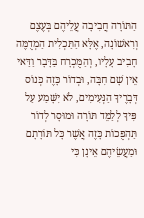הַתּוֹרָה חֲבִיבָה עֲלֵיהֶם בְּעֶצֶם וְרִאשׁוֹנָה, אֶלָּא הַתַּכְלִית הַמְדֻמֶּה חָבִיב עָלָיו, וְהַמֻּכְרָח בַּדָּבָר וַדַּאי אֵין שָׁם חִבָּה, וּבְדוֹר כָּזֶה כְּנוֹס דְּבָרֶיךָ הַנְּעִימִים, לֹא יִשָּׁמַע עַל פִּיךָ לְלַמֵּד תּוֹרָה וּמוּסָר לְדוֹר תַּהְפֻּכוֹת כָּזֶה אֲשֶׁר כָּל תּוֹרָתָם וּמַעֲשֵׂיהֶם אֵינָן כִּי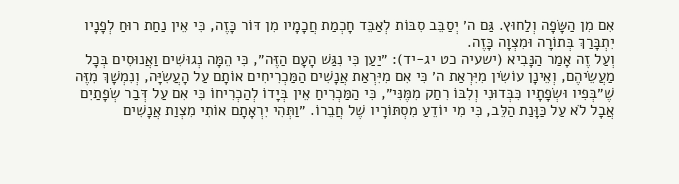אִם מִן הַשָּׂפָה וְלַחוּץ. גַּם ה׳ יְסַבֵּב סִבּוֹת לְאַבֵּד חָכְמַת חֲכָמָיו מִן דּוֹר כָּזֶה, כִּי אֵין נַחַת רוּחַ לְפָנָיו יִתְבָּרַךְ בְּתוֹרָה וּמִצְוָה כָּזֶה.
וְעַל זֶה אָמַר הַנָּבִיא (ישעיה כט יג-יד): ״יַעַן כִּי נִגַּשׁ הָעָם הַזֶּה״, כִּי הֵמָּה נְגוּשִׁים וַאֲנוּסִים בְּכָל מַעֲשֵׂיהֶם, וְאֵינָן עוֹשִׂין מִיִּרְאַת ה׳ כִּי אִם מִיִּרְאַת אֲנָשִׁים הַמַּכְרִיחִים אוֹתָם עַל הָעֲשִׂיָּה, וְנִמְשָׁךְ מִזֶּה שֶׁ״בְּפִיו וּשְׂפָתָיו כִּבְּדוּנִי וְלִבּוֹ רִחַק מִמֶּנִּי״, כִּי הַמַּכְרִיחַ אֵין בְּיָדוֹ לְהַכְרִיחוֹ כִּי אִם עַל דְּבַר שְׂפָתַיִם אֲבָל לֹא עַל כַּוָּנַת הַלֵּב, כִּי מִי יוֹדֵעַ מִסְתּוֹרָיו שֶׁל חֲבֵרוֹ. ״וַתְּהִי יִרְאָתָם אוֹתִי מִצְוַת אֲנָשִׁים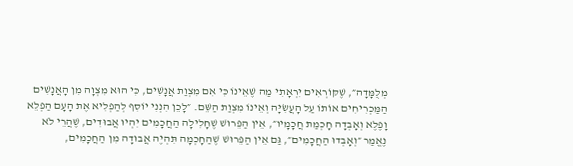מְלֻמָּדָה״, שֶׁקּוֹרְאִים יִרְאָתִי מַה שֶׁאֵינוֹ כִּי אִם מִצְוַת אֲנָשִׁים, כִּי הוּא מִצְוָה מִן הָאֲנָשִׁים הַמַּכְרִיחִים אוֹתוֹ עַל הָעֲשִׂיָּה וְאֵינוֹ מִצְוַת הַשֵּׁם. ״לָכֵן הִנְנִי יוֹסִף לְהַפְלִיא אֶת הָעָם הַפְלֵא וָפֶלֶא וְאָבְדָה חָכְמַת חֲכָמָיו״, אֵין הַפֵּרוּשׁ שֶׁחָלִילָה הַחֲכָמִים יִהְיוּ אֲבוּדִים, שֶׁהֲרֵי לֹא נֶאֱמַר ״וְאָבְדוּ הַחֲכָמִים״, גַּם אֵין הַפֵּרוּשׁ שֶׁהַחָכְמָה תִּהְיֶה אֲבוּדָה מִן הַחֲכָמִים,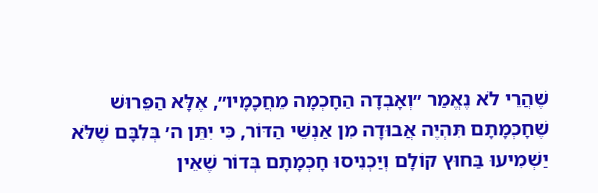שֶׁהֲרֵי לֹא נֶאֱמַר ״וְאָבְדָה הַחָכְמָה מֵחֲכָמָיו״, אֶלָּא הַפֵּרוּשׁ שֶׁחָכְמָתָם תִּהְיֶה אֲבוּדָה מִן אַנְשֵׁי הַדּוֹר, כִּי יִתֵּן ה׳ בְּלִבָּם שֶׁלֹּא יַשְׁמִיעוּ בַּחוּץ קוֹלָם וְיַכְנִיסוּ חָכְמָתָם בְּדוֹר שֶׁאֵין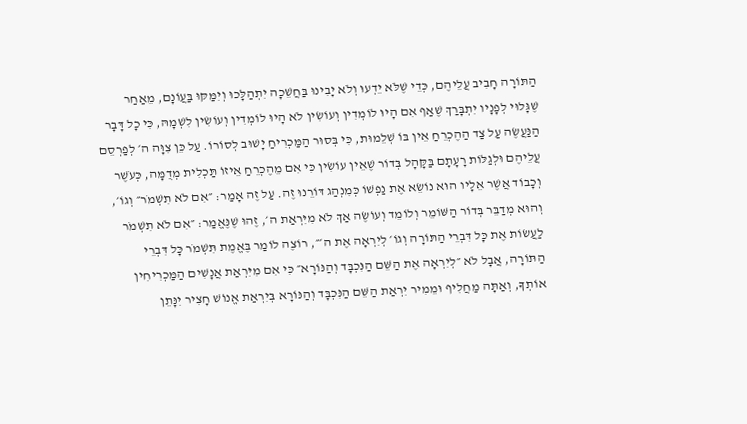הַתּוֹרָה חָבִיב עֲלֵיהֶם, כְּדֵי שֶׁלֹּא יֵדְעוּ וְלֹא יָבִינוּ בַּחֲשֵׁכָה יִתְהַלָּכוּ וְיִמַּקּוּ בַּעֲוֹנָם, מֵאַחַר שֶׁגָּלוּי לְפָנָיו יִתְבָּרַךְ שֶׁאַף אִם הָיוּ לוֹמְדִין וְעוֹשִׂין לֹא הָיוּ לוֹמְדִין וְעוֹשִׂין לִשְׁמָהּ, כִּי כָל דָּבָר הַנַּעֲשֶׂה עַל צַד הַהֶכְרֵחַ אֵין בּוֹ שְׁלֵמוּת, כִּי בְּסוּר הַמַּכְרִיחַ יָשׁוּב לְסוֹרוֹ. עַל כֵּן צִוָּה ה׳ לְפַרְסֵם עֲלֵיהֶם וּלְגַלּוֹת רָעָתָם בַּקָּהָל בְּדוֹר שֶׁאֵין עוֹשִׂין כִּי אִם מֵהֶכְרֵחַ אֵיזוֹ תַּכְלִית מְדֻמָּה, כְּעֹשֶׁר וְכָבוֹד אֲשֶׁר אֵלָיו הוּא נוֹשֵׂא אֶת נַפְשׁוֹ כְּמִנְהַג דּוֹרֵנוּ זֶה. עַל זֶה אָמַר: ״אִם לֹא תִשְׁמֹר״ וְגוֹ׳, וְהוּא מְדַבֵּר בְּדוֹר הַשּׁוֹמֵר וְלוֹמֵד וְעוֹשֶׂה אַךְ לֹא מִיִּרְאַת ה׳, זֶהוּ שֶׁנֶּאֱמַר: ״אִם לֹא תִשְׁמֹר לַעֲשׂוֹת אֶת כָּל דִּבְרֵי הַתּוֹרָה וְגוֹ׳ לְיִרְאָה אֶת ה׳״, רוֹצֶה לוֹמַר בֶּאֱמֶת תִּשְׁמֹר כָּל דִּבְרֵי הַתּוֹרָה, אֲבָל לֹא ״לְיִרְאָה אֶת הַשֵּׁם הַנִּכְבָּד וְהַנּוֹרָא״ כִּי אִם מִיִּרְאַת אֲנָשִׁים הַמַּכְרִיחִין אוֹתְךָ, וְאַתָּה מַחֲלִיף וּמֵמִיר יִרְאַת הַשֵּׁם הַנִּכְבָּד וְהַנּוֹרָא בְּיִרְאַת אֱנוֹשׁ חָצִיר יִנָּתֵן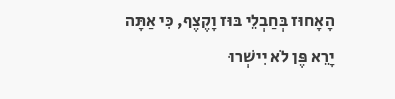הָאָחוּז בְּחַבְלֵי בּוּז וָקֶצֶף, כִּי אַתָּה יָרֵא פֶּן לֹא יִישְׁרוּ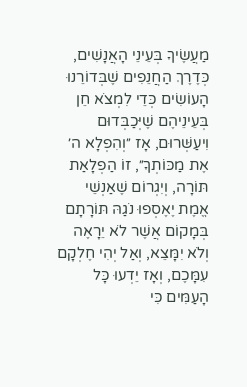מַעֲשֶׂיךָ בְּעֵינֵי הָאֲנָשִׁים, כְּדֶרֶךְ הַחֲנֵפִים שֶׁבְּדוֹרֵנוּ הָעוֹשִׂים כְּדֵי לִמְצֹא חֵן בְּעֵינֵיהֶם שֶׁיְּכַבְּדוּם וִיעַשְּׁרוּם, אָז ״וְהִפְלָא ה׳ אֶת מַכּוֹתְךָ״, זוֹ הַפְלָאַת תּוֹרָה, וְיִגְרוֹם שֶׁאַנְשֵׁי אֱמֶת יֶאֶסְפוּ נֹגַהּ תּוֹרָתָם בְּמָקוֹם אֲשֶׁר לֹא יֵרָאֶה וְלֹא יִמָּצֵא, וְאַל יְהִי חֶלְקָם עִמָּכֶם, וְאָז יֵדְעוּ כָּל הָעַמִּים כִּי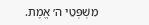מִשְׁפְּטֵי ה׳ אֱמֶת.